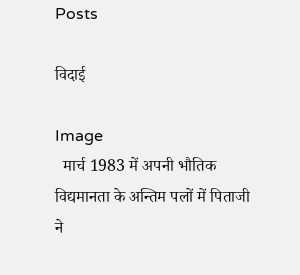Posts

विदाई

Image
  मार्च 1983 में अपनी भौतिक विद्यमानता के अन्तिम पलों में पिताजी ने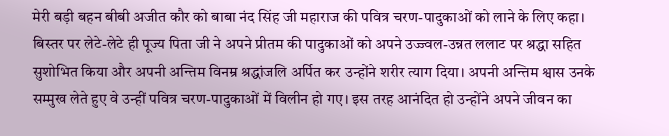मेरी बड़ी बहन बीबी अजीत कौर को बाबा नंद सिंह जी महाराज की पवित्र चरण-पादुकाओं को लाने के लिए कहा। बिस्तर पर लेटे-लेटे ही पूज्य पिता जी ने अपने प्रीतम की पादुकाओं को अपने उज्ज्वल-उन्नत ललाट पर श्रद्धा सहित सुशोभित किया और अपनी अन्तिम विनम्र श्रद्धांजलि अर्पित कर उन्होंने शरीर त्याग दिया। अपनी अन्तिम श्वास उनके सम्मुख लेते हुए वे उन्हीं पवित्र चरण-पादुकाओं में विलीन हो गए। इस तरह आनंदित हो उन्होंने अपने जीवन का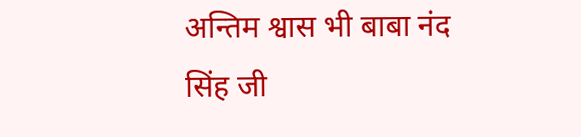अन्तिम श्वास भी बाबा नंद सिंह जी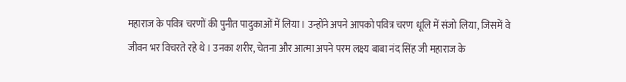महाराज के पवित्र चरणों की पुनीत पादुकाओं में लिया। उन्होंने अपने आपको पवित्र चरण धूलि में संजो लिया, जिसमें वे जीवन भर विचरते रहे थे। उनका शरीर, चेतना और आत्मा अपने परम लक्ष्य बाबा नंद सिंह जी महाराज के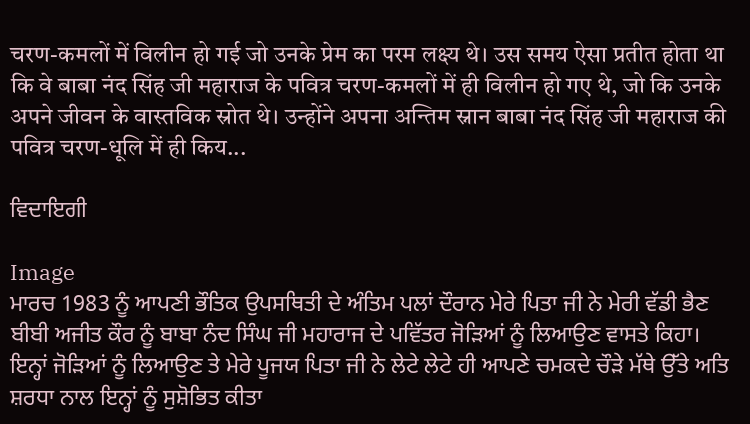चरण-कमलों में विलीन हो गई जो उनके प्रेम का परम लक्ष्य थे। उस समय ऐसा प्रतीत होता था कि वे बाबा नंद सिंह जी महाराज के पवित्र चरण-कमलों में ही विलीन हो गए थे, जो कि उनके अपने जीवन के वास्तविक स्रोत थे। उन्होंने अपना अन्तिम स्नान बाबा नंद सिंह जी महाराज की पवित्र चरण-धूलि में ही किय...

ਵਿਦਾਇਗੀ

Image
ਮਾਰਚ 1983 ਨੂੰ ਆਪਣੀ ਭੌਤਿਕ ਉਪਸਥਿਤੀ ਦੇ ਅੰਤਿਮ ਪਲਾਂ ਦੌਰਾਨ ਮੇਰੇ ਪਿਤਾ ਜੀ ਨੇ ਮੇਰੀ ਵੱਡੀ ਭੈਣ ਬੀਬੀ ਅਜੀਤ ਕੌਰ ਨੂੰ ਬਾਬਾ ਨੰਦ ਸਿੰਘ ਜੀ ਮਹਾਰਾਜ ਦੇ ਪਵਿੱਤਰ ਜੋੜਿਆਂ ਨੂੰ ਲਿਆਉਣ ਵਾਸਤੇ ਕਿਹਾ। ਇਨ੍ਹਾਂ ਜੋੜਿਆਂ ਨੂੰ ਲਿਆਉਣ ਤੇ ਮੇਰੇ ਪੂਜਯ ਪਿਤਾ ਜੀ ਨੇ ਲੇਟੇ ਲੇਟੇ ਹੀ ਆਪਣੇ ਚਮਕਦੇ ਚੌੜੇ ਮੱਥੇ ਉੱਤੇ ਅਤਿ ਸ਼ਰਧਾ ਨਾਲ ਇਨ੍ਹਾਂ ਨੂੰ ਸੁਸ਼ੋਭਿਤ ਕੀਤਾ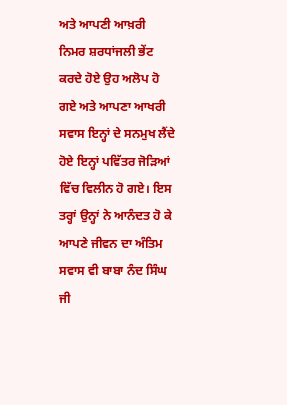ਅਤੇ ਆਪਣੀ ਆਖ਼ਰੀ ਨਿਮਰ ਸ਼ਰਧਾਂਜਲੀ ਭੇਂਟ ਕਰਦੇ ਹੋਏ ਉਹ ਅਲੋਪ ਹੋ ਗਏ ਅਤੇ ਆਪਣਾ ਆਖਰੀ ਸਵਾਸ ਇਨ੍ਹਾਂ ਦੇ ਸਨਮੁਖ ਲੈਂਦੇ ਹੋਏ ਇਨ੍ਹਾਂ ਪਵਿੱਤਰ ਜੋੜਿਆਂ ਵਿੱਚ ਵਿਲੀਨ ਹੋ ਗਏ। ਇਸ ਤਰ੍ਹਾਂ ਉਨ੍ਹਾਂ ਨੇ ਆਨੰਦਤ ਹੋ ਕੇ ਆਪਣੇ ਜੀਵਨ ਦਾ ਅੰਤਿਮ ਸਵਾਸ ਵੀ ਬਾਬਾ ਨੰਦ ਸਿੰਘ ਜੀ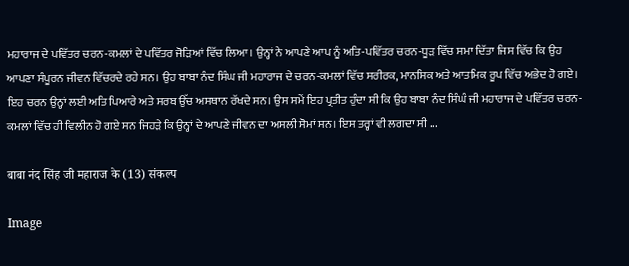ਮਹਾਰਾਜ ਦੇ ਪਵਿੱਤਰ ਚਰਨ-ਕਮਲਾਂ ਦੇ ਪਵਿੱਤਰ ਜੋੜਿਆਂ ਵਿੱਚ ਲਿਆ। ਉਨ੍ਹਾਂ ਨੇ ਆਪਣੇ ਆਪ ਨੂੰ ਅਤਿ-ਪਵਿੱਤਰ ਚਰਨ-ਧੂੜ ਵਿੱਚ ਸਮਾ ਦਿੱਤਾ ਜਿਸ ਵਿੱਚ ਕਿ ਉਹ ਆਪਣਾ ਸੰਪੂਰਨ ਜੀਵਨ ਵਿੱਚਰਦੇ ਰਹੇ ਸਨ। ਉਹ ਬਾਬਾ ਨੰਦ ਸਿੰਘ ਜੀ ਮਹਾਰਾਜ ਦੇ ਚਰਨ-ਕਮਲਾਂ ਵਿੱਚ ਸਰੀਰਕ, ਮਾਨਸਿਕ ਅਤੇ ਆਤਮਿਕ ਰੂਪ ਵਿੱਚ ਅਭੇਦ ਹੋ ਗਏ। ਇਹ ਚਰਨ ਉਨ੍ਹਾਂ ਲਈ ਅਤਿ ਪਿਆਰੇ ਅਤੇ ਸਰਬ ਉੱਚ ਅਸਥਾਨ ਰੱਖਦੇ ਸਨ। ਉਸ ਸਮੇਂ ਇਹ ਪ੍ਰਤੀਤ ਹੁੰਦਾ ਸੀ ਕਿ ਉਹ ਬਾਬਾ ਨੰਦ ਸਿੰਘੰ ਜੀ ਮਹਾਰਾਜ ਦੇ ਪਵਿੱਤਰ ਚਰਨ-ਕਮਲਾਂ ਵਿੱਚ ਹੀ ਵਿਲੀਨ ਹੋ ਗਏ ਸਨ ਜਿਹੜੇ ਕਿ ਉਨ੍ਹਾਂ ਦੇ ਆਪਣੇ ਜੀਵਨ ਦਾ ਅਸਲੀ ਸੋਮਾਂ ਸਨ। ਇਸ ਤਰ੍ਹਾਂ ਵੀ ਲਗਦਾ ਸੀ ...

बाबा नंद सिंह जी महाराज के (13) संकल्प

Image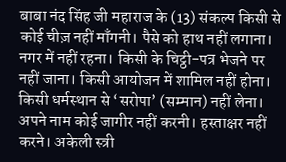बाबा नंद सिंह जी महाराज के (13) संकल्प किसी से कोई चीज़ नहीं माँगनी। पैसे को हाथ नहीं लगाना। नगर में नहीं रहना। किसी के चिट्ठी-पत्र भेजने पर नहीं जाना। किसी आयोजन में शामिल नहीं होना। किसी धर्मस्थान से ‘सरोपा’ (सम्मान) नहीं लेना। अपने नाम कोई जागीर नहीं करनी। हस्ताक्षर नहीं करने। अकेली स्त्री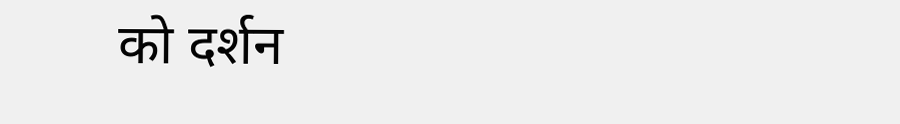को दर्शन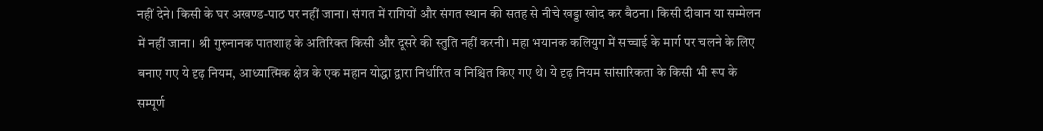नहीं देने। किसी के घर अखण्ड-पाठ पर नहीं जाना। संगत में रागियों और संगत स्थान की सतह से नीचे खड्डा खोद कर बैठना। किसी दीवान या सम्मेलन में नहीं जाना। श्री गुरुनानक पातशाह के अतिरिक्त किसी और दूसरे की स्तुति नहीं करनी। महा भयानक कलियुग में सच्चाई के मार्ग पर चलने के लिए बनाए गए ये दृढ़ नियम, आध्यात्मिक क्षेत्र के एक महान योद्धा द्वारा निर्धारित व निश्चित किए गए थे। ये दृढ़ नियम सांसारिकता के किसी भी रूप के सम्पूर्ण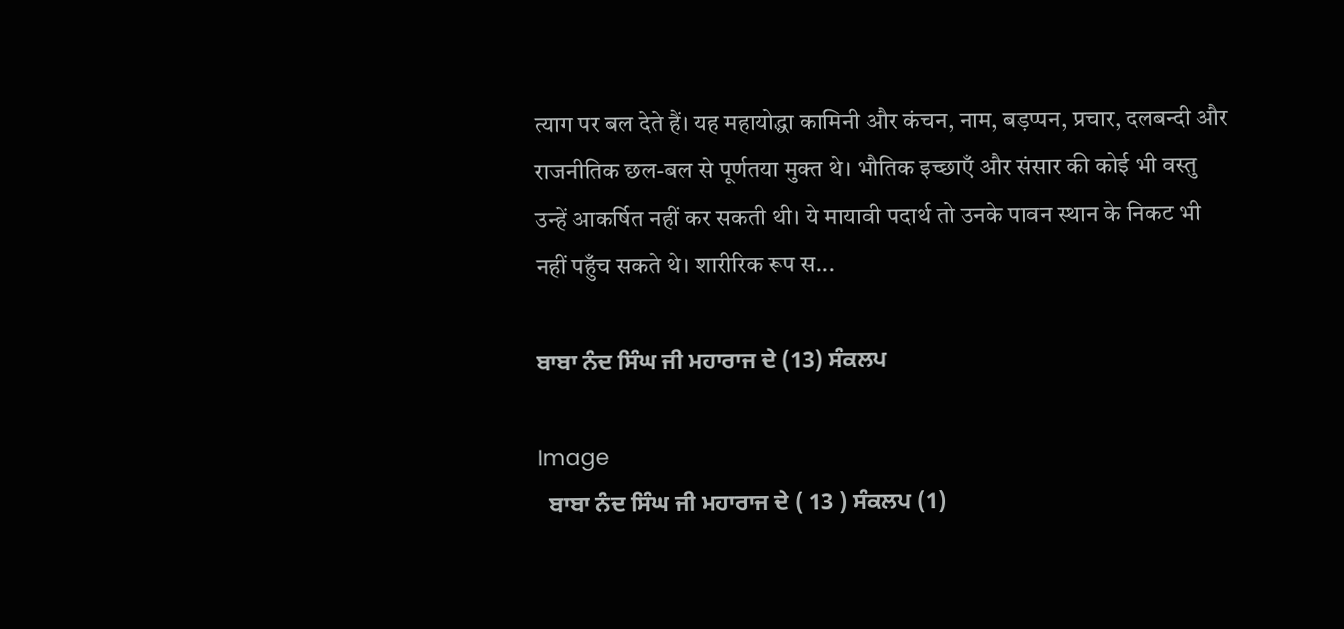त्याग पर बल देते हैं। यह महायोद्धा कामिनी और कंचन, नाम, बड़प्पन, प्रचार, दलबन्दी और राजनीतिक छल-बल से पूर्णतया मुक्त थे। भौतिक इच्छाएँ और संसार की कोई भी वस्तु उन्हें आकर्षित नहीं कर सकती थी। ये मायावी पदार्थ तो उनके पावन स्थान के निकट भी नहीं पहुँच सकते थे। शारीरिक रूप स...

ਬਾਬਾ ਨੰਦ ਸਿੰਘ ਜੀ ਮਹਾਰਾਜ ਦੇ (13) ਸੰਕਲਪ

Image
  ਬਾਬਾ ਨੰਦ ਸਿੰਘ ਜੀ ਮਹਾਰਾਜ ਦੇ ( 13 ) ਸੰਕਲਪ (1)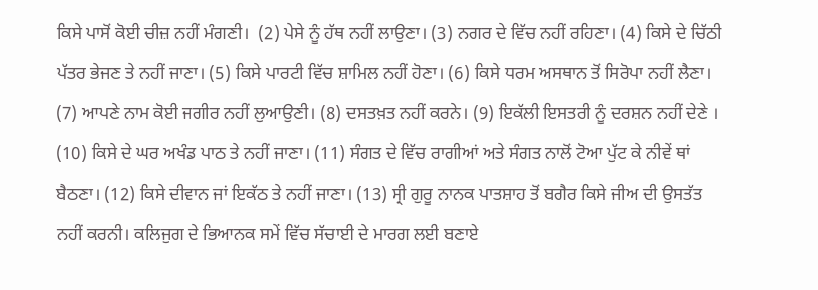ਕਿਸੇ ਪਾਸੋਂ ਕੋਈ ਚੀਜ਼ ਨਹੀਂ ਮੰਗਣੀ।  (2) ਪੇਸੇ ਨੂੰ ਹੱਥ ਨਹੀਂ ਲਾਉਣਾ। (3) ਨਗਰ ਦੇ ਵਿੱਚ ਨਹੀਂ ਰਹਿਣਾ। (4) ਕਿਸੇ ਦੇ ਚਿੱਠੀ ਪੱਤਰ ਭੇਜਣ ਤੇ ਨਹੀਂ ਜਾਣਾ। (5) ਕਿਸੇ ਪਾਰਟੀ ਵਿੱਚ ਸ਼ਾਮਿਲ ਨਹੀਂ ਹੋਣਾ। (6) ਕਿਸੇ ਧਰਮ ਅਸਥਾਨ ਤੋਂ ਸਿਰੋਪਾ ਨਹੀਂ ਲੈਣਾ। (7) ਆਪਣੇ ਨਾਮ ਕੋਈ ਜਗੀਰ ਨਹੀਂ ਲੁਆਉਣੀ। (8) ਦਸਤਖ਼ਤ ਨਹੀਂ ਕਰਨੇ। (9) ਇਕੱਲੀ ਇਸਤਰੀ ਨੂੰ ਦਰਸ਼ਨ ਨਹੀਂ ਦੇਣੇ । (10) ਕਿਸੇ ਦੇ ਘਰ ਅਖੰਡ ਪਾਠ ਤੇ ਨਹੀਂ ਜਾਣਾ। (11) ਸੰਗਤ ਦੇ ਵਿੱਚ ਰਾਗੀਆਂ ਅਤੇ ਸੰਗਤ ਨਾਲੋਂ ਟੋਆ ਪੁੱਟ ਕੇ ਨੀਵੇਂ ਥਾਂ ਬੈਠਣਾ। (12) ਕਿਸੇ ਦੀਵਾਨ ਜਾਂ ਇਕੱਠ ਤੇ ਨਹੀਂ ਜਾਣਾ। (13) ਸ੍ਰੀ ਗੁਰੂ ਨਾਨਕ ਪਾਤਸ਼ਾਹ ਤੋਂ ਬਗੈਰ ਕਿਸੇ ਜੀਅ ਦੀ ਉਸਤੱਤ ਨਹੀਂ ਕਰਨੀ। ਕਲਿਜੁਗ ਦੇ ਭਿਆਨਕ ਸਮੇਂ ਵਿੱਚ ਸੱਚਾਈ ਦੇ ਮਾਰਗ ਲਈ ਬਣਾਏ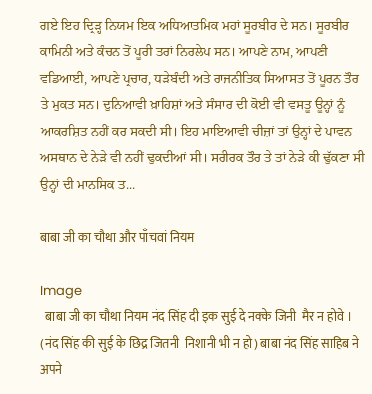ਗਏ ਇਹ ਦ੍ਰਿੜ੍ਹ ਨਿਯਮ ਇਕ ਅਧਿਆਤਮਿਕ ਮਹਾਂ ਸੂਰਬੀਰ ਦੇ ਸਨ। ਸੂਰਬੀਰ ਕਾਮਿਨੀ ਅਤੇ ਕੰਚਨ ਤੋਂ ਪੂਰੀ ਤਰਾਂ ਨਿਰਲੇਪ ਸਨ। ਆਪਣੇ ਨਾਮ, ਆਪਣੀ ਵਡਿਆਈ, ਆਪਣੇ ਪ੍ਰਚਾਰ, ਧੜੇਬੰਦੀ ਅਤੇ ਰਾਜਨੀਤਿਕ ਸਿਆਸਤ ਤੋਂ ਪੂਰਨ ਤੌਰ ਤੇ ਮੁਕਤ ਸਨ। ਦੁਨਿਆਵੀ ਖ਼ਾਹਿਸ਼ਾਂ ਅਤੇ ਸੰਸਾਰ ਦੀ ਕੋਈ ਵੀ ਵਸਤੂ ਊਨ੍ਹਾਂ ਨੂੰ ਆਕਰਸ਼ਿਤ ਨਹੀਂ ਕਰ ਸਕਦੀ ਸੀ। ਇਹ ਮਾਇਆਵੀ ਚੀਜ਼ਾਂ ਤਾਂ ਉਨ੍ਹਾਂ ਦੇ ਪਾਵਨ ਅਸਥਾਨ ਦੇ ਨੇੜੇ ਵੀ ਨਹੀਂ ਢੁਕਦੀਆਂ ਸੀ। ਸਰੀਰਕ ਤੌਰ ਤੇ ਤਾਂ ਨੇੜੇ ਕੀ ਢੁੱਕਣਾ ਸੀ ਉਨ੍ਹਾਂ ਦੀ ਮਾਨਸਿਕ ਤ...

बाबा जी का चौथा और पाँचवां नियम

Image
  बाबा जी का चौथा नियम नंद सिंह दी इक सुई दे नक्के जिनी  मैर न होवे । (नंद सिंह की सुई के छिद्र जितनी  निशानी भी न हो) बाबा नंद सिंह साहिब ने अपने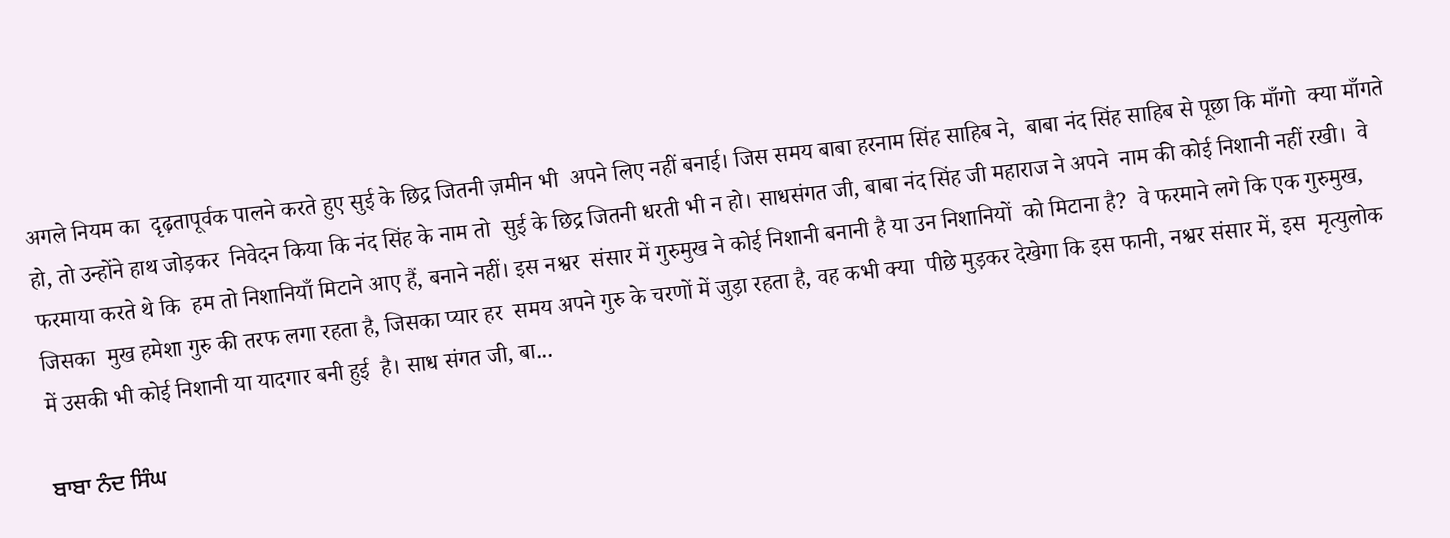अगले नियम का  दृढ़तापूर्वक पालने करते हुए सुई के छिद्र जितनी ज़मीन भी  अपने लिए नहीं बनाई। जिस समय बाबा हरनाम सिंह साहिब ने,  बाबा नंद सिंह साहिब से पूछा कि माँगो  क्या माँगते हो, तो उन्होंने हाथ जोड़कर  निवेदन किया कि नंद सिंह के नाम तो  सुई के छिद्र जितनी धरती भी न हो। साधसंगत जी, बाबा नंद सिंह जी महाराज ने अपने  नाम की कोई निशानी नहीं रखी।  वे फरमाया करते थे कि  हम तो निशानियाँ मिटाने आए हैं, बनाने नहीं। इस नश्वर  संसार में गुरुमुख ने कोई निशानी बनानी है या उन निशानियों  को मिटाना है?  वे फरमाने लगे कि एक गुरुमुख, जिसका  मुख हमेशा गुरु की तरफ लगा रहता है, जिसका प्यार हर  समय अपने गुरु के चरणों में जुड़ा रहता है, वह कभी क्या  पीछे मुड़कर देखेगा कि इस फानी, नश्वर संसार में, इस  मृत्युलोक में उसकी भी कोई निशानी या यादगार बनी हुई  है। साध संगत जी, बा...

ਬਾਬਾ ਨੰਦ ਸਿੰਘ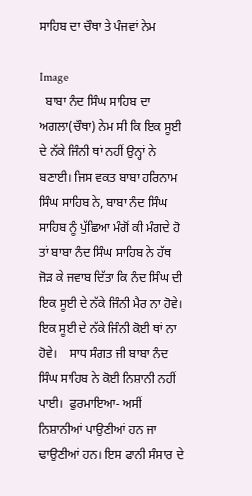ਸਾਹਿਬ ਦਾ ਚੌਥਾ ਤੇ ਪੰਜਵਾਂ ਨੇਮ

Image
  ਬਾਬਾ ਨੰਦ ਸਿੰਘ ਸਾਹਿਬ ਦਾ ਅਗਲਾ(ਚੌਥਾ) ਨੇਮ ਸੀ ਕਿ ਇਕ ਸੂਈ ਦੇ ਨੱਕੇ ਜਿੰਨੀ ਥਾਂ ਨਹੀਂ ਉਨ੍ਹਾਂ ਨੇ ਬਣਾਈ। ਜਿਸ ਵਕਤ ਬਾਬਾ ਹਰਿਨਾਮ ਸਿੰਘ ਸਾਹਿਬ ਨੇ, ਬਾਬਾ ਨੰਦ ਸਿੰਘ ਸਾਹਿਬ ਨੂੰ ਪੁੱਛਿਆ ਮੰਗੋਂ ਕੀ ਮੰਗਦੇ ਹੋ ਤਾਂ ਬਾਬਾ ਨੰਦ ਸਿੰਘ ਸਾਹਿਬ ਨੇ ਹੱਥ ਜੋੜ ਕੇ ਜਵਾਬ ਦਿੱਤਾ ਕਿ ਨੰਦ ਸਿੰਘ ਦੀ ਇਕ ਸੂਈ ਦੇ ਨੱਕੇ ਜਿੰਨੀ ਮੈਰ ਨਾ ਹੋਵੇ।  ਇਕ ਸੂਈ ਦੇ ਨੱਕੇ ਜਿੰਨੀ ਕੋਈ ਥਾਂ ਨਾ ਹੋਵੇ।    ਸਾਧ ਸੰਗਤ ਜੀ ਬਾਬਾ ਨੰਦ ਸਿੰਘ ਸਾਹਿਬ ਨੇ ਕੋਈ ਨਿਸ਼ਾਨੀ ਨਹੀਂ ਪਾਈ।  ਫੁਰਮਾਇਆ- ਅਸੀਂ ਨਿਸ਼ਾਨੀਆਂ ਪਾਉਣੀਆਂ ਹਨ ਜਾ ਢਾਉਣੀਆਂ ਹਨ। ਇਸ ਫਾਨੀ ਸੰਸਾਰ ਦੇ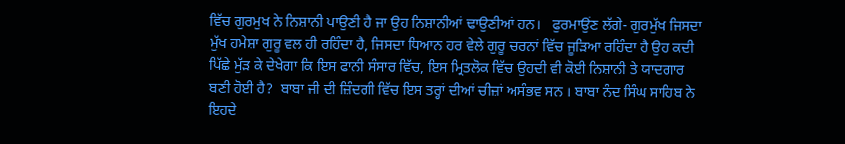ਵਿੱਚ ਗੁਰਮੁਖ ਨੇ ਨਿਸ਼ਾਨੀ ਪਾਉਣੀ ਹੈ ਜਾ ਉਹ ਨਿਸ਼ਾਨੀਆਂ ਢਾਉਣੀਆਂ ਹਨ।   ਫੁਰਮਾਉਂਣ ਲੱਗੇ- ਗੁਰਮੁੱਖ ਜਿਸਦਾ ਮੁੱਖ ਹਮੇਸ਼ਾ ਗੁਰੂ ਵਲ ਹੀ ਰਹਿੰਦਾ ਹੈ, ਜਿਸਦਾ ਧਿਆਨ ਹਰ ਵੇਲੇ ਗੁਰੂ ਚਰਨਾਂ ਵਿੱਚ ਜੂੜਿਆ ਰਹਿੰਦਾ ਹੈ ਉਹ ਕਦੀ ਪਿੱਛੇ ਮੁੱੜ ਕੇ ਦੇਖੇਗਾ ਕਿ ਇਸ ਫਾਨੀ ਸੰਸਾਰ ਵਿੱਚ, ਇਸ ਮ੍ਰਿਤਲੋਕ ਵਿੱਚ ਉਹਦੀ ਵੀ ਕੋਈ ਨਿਸ਼ਾਨੀ ਤੇ ਯਾਦਗਾਰ ਬਣੀ ਹੋਈ ਹੈ?  ਬਾਬਾ ਜੀ ਦੀ ਜ਼ਿੰਦਗੀ ਵਿੱਚ ਇਸ ਤਰ੍ਹਾਂ ਦੀਆਂ ਚੀਜ਼ਾਂ ਅਸੰਭਵ ਸਨ । ਬਾਬਾ ਨੰਦ ਸਿੰਘ ਸਾਹਿਬ ਨੇ ਇਹਦੇ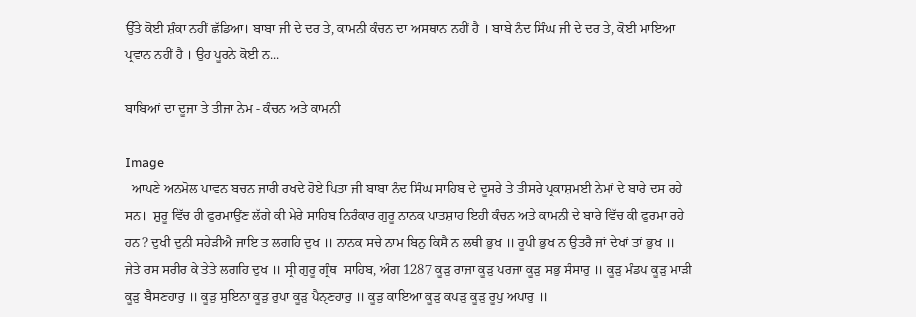ਉੱਤੇ ਕੋਈ ਸ਼ੰਕਾ ਨਹੀਂ ਛੱਡਿਆ। ਬਾਬਾ ਜੀ ਦੇ ਦਰ ਤੇ, ਕਾਮਨੀ ਕੰਚਨ ਦਾ ਅਸਥਾਨ ਨਹੀਂ ਹੈ । ਬਾਬੇ ਨੰਦ ਸਿੰਘ ਜੀ ਦੇ ਦਰ ਤੇ, ਕੋਈ ਮਾਇਆ ਪ੍ਰਵਾਨ ਨਹੀਂ ਹੈ । ਉਹ ਪੂਰਨੇ ਕੋਈ ਨ...

ਬਾਬਿਆਂ ਦਾ ਦੂਜਾ ਤੇ ਤੀਜਾ ਨੇਮ - ਕੰਚਨ ਅਤੇ ਕਾਮਨੀ

Image
  ਆਪਣੇ ਅਨਮੋਲ ਪਾਵਨ ਬਚਨ ਜਾਰੀ ਰਖਦੇ ਹੋਏ ਪਿਤਾ ਜੀ ਬਾਬਾ ਨੰਦ ਸਿੰਘ ਸਾਹਿਬ ਦੇ ਦੂਸਰੇ ਤੇ ਤੀਸਰੇ ਪ੍ਰਕਾਸ਼ਮਈ ਨੇਮਾਂ ਦੇ ਬਾਰੇ ਦਸ ਰਹੇ ਸਨ।  ਸ਼ੁਰੂ ਵਿੱਚ ਹੀ ਫੁਰਮਾਉਂਣ ਲੱਗੇ ਕੀ ਮੇਰੇ ਸਾਹਿਬ ਨਿਰੰਕਾਰ ਗੁਰੂ ਨਾਨਕ ਪਾਤਸ਼ਾਹ ਇਹੀ ਕੰਚਨ ਅਤੇ ਕਾਮਨੀ ਦੇ ਬਾਰੇ ਵਿੱਚ ਕੀ ਫੁਰਮਾ ਰਹੇ ਹਨ? ਦੁਖੀ ਦੁਨੀ ਸਹੇੜੀਐ ਜਾਇ ਤ ਲਗਹਿ ਦੁਖ ॥ ਨਾਨਕ ਸਚੇ ਨਾਮ ਬਿਨੁ ਕਿਸੈ ਨ ਲਥੀ ਭੁਖ ॥ ਰੂਪੀ ਭੁਖ ਨ ਉਤਰੈ ਜਾਂ ਦੇਖਾਂ ਤਾਂ ਭੁਖ ॥ ਜੇਤੇ ਰਸ ਸਰੀਰ ਕੇ ਤੇਤੇ ਲਗਹਿ ਦੁਖ ॥ ਸ੍ਰੀ ਗੁਰੂ ਗ੍ਰੰਥ  ਸਾਹਿਬ, ਅੰਗ 1287 ਕੂੜੁ ਰਾਜਾ ਕੂੜੁ ਪਰਜਾ ਕੂੜੁ ਸਭੁ ਸੰਸਾਰੁ ॥ ਕੂੜੁ ਮੰਡਪ ਕੂੜੁ ਮਾੜੀ ਕੂੜੁ ਬੈਸਣਹਾਰੁ ॥ ਕੂੜੁ ਸੁਇਨਾ ਕੂੜੁ ਰੁਪਾ ਕੂੜੁ ਪੈਨੑਣਹਾਰੁ ॥ ਕੂੜੁ ਕਾਇਆ ਕੂੜੁ ਕਪੜੁ ਕੂੜੁ ਰੂਪੁ ਅਪਾਰੁ ॥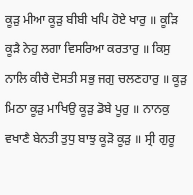ਕੂੜੁ ਮੀਆ ਕੂੜੁ ਬੀਬੀ ਖਪਿ ਹੋਏ ਖਾਰੁ ॥ ਕੂੜਿ ਕੂੜੈ ਨੇਹੁ ਲਗਾ ਵਿਸਰਿਆ ਕਰਤਾਰੁ ॥ ਕਿਸੁ ਨਾਲਿ ਕੀਚੈ ਦੋਸਤੀ ਸਭੁ ਜਗੁ ਚਲਣਹਾਰੁ ॥ ਕੂੜੁ ਮਿਠਾ ਕੂੜੁ ਮਾਖਿਉ ਕੂੜੁ ਡੋਬੇ ਪੂਰੁ ॥ ਨਾਨਕੁ ਵਖਾਣੈ ਬੇਨਤੀ ਤੁਧੁ ਬਾਝੁ ਕੂੜੋ ਕੂੜੁ ॥ ਸ੍ਰੀ ਗੁਰੂ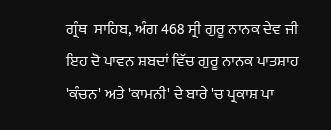ਗ੍ਰੰਥ  ਸਾਹਿਬ, ਅੰਗ 468 ਸ੍ਰੀ ਗੁਰੂ ਨਾਨਕ ਦੇਵ ਜੀ ਇਹ ਦੋ ਪਾਵਨ ਸ਼ਬਦਾਂ ਵਿੱਚ ਗੁਰੂ ਨਾਨਕ ਪਾਤਸ਼ਾਹ 'ਕੰਚਨ' ਅਤੇ 'ਕਾਮਨੀ' ਦੇ ਬਾਰੇ 'ਚ ਪ੍ਰਕਾਸ਼ ਪਾ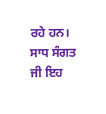ਰਹੇ ਹਨ।  ਸਾਧ ਸੰਗਤ ਜੀ ਇਹ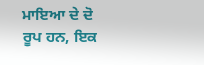ਮਾਇਆ ਦੇ ਦੋ ਰੂਪ ਹਨ, ਇਕ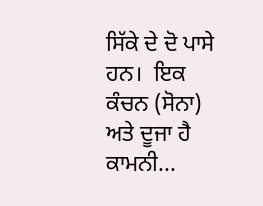ਸਿੱਕੇ ਦੇ ਦੋ ਪਾਸੇ ਹਨ।  ਇਕ ਕੰਚਨ (ਸੋਨਾ) ਅਤੇ ਦੂਜਾ ਹੈ ਕਾਮਨੀ...